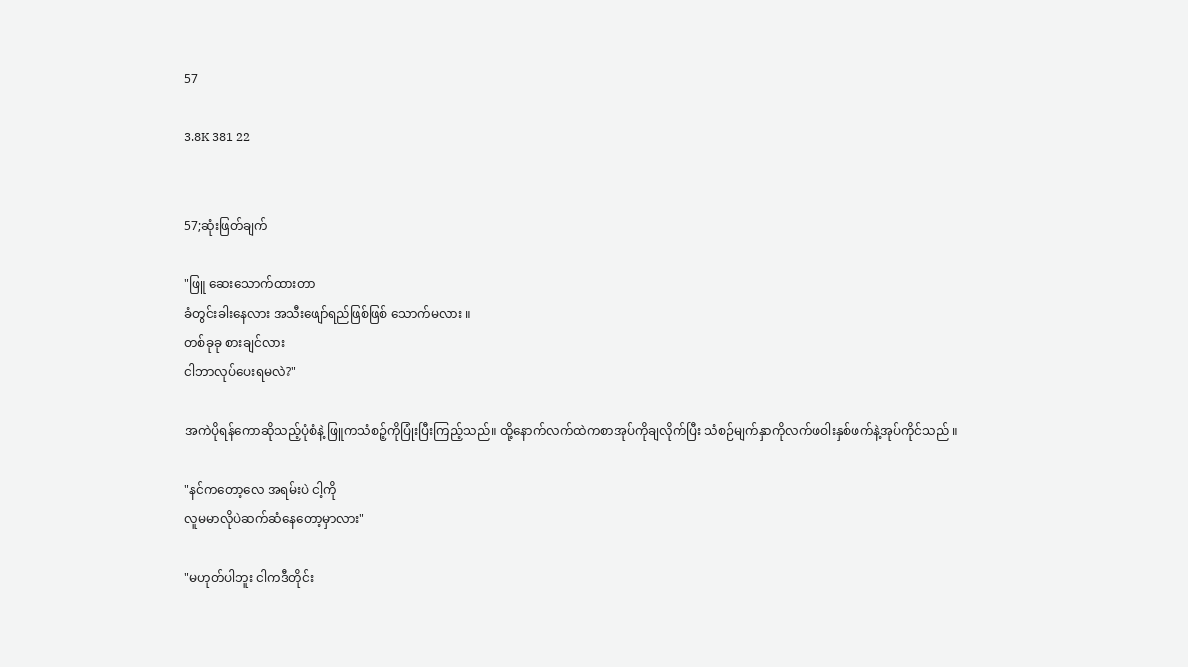57

3.8K 381 22


57;ဆုံးဖြတ်ချက်

"ဖြူ ဆေးသောက်ထားတာ
ခံတွင်းခါးနေလား အသီးဖျော်ရည်ဖြစ်ဖြစ် သောက်မလား ။
တစ်ခုခု စားချင်လား
ငါဘာ‌လုပ်ပေးရမလဲ?"

အကဲပိုရန်ကောဆိုသည့်ပုံစံနဲ့ ဖြူကသံစဉ့်ကိုပြုံးပြီးကြည့်သည်။ ထို့နောက်လက်ထဲကစာအုပ်ကိုချလိုက်ပြီး သံစဉ်မျက်နှာကိုလက်ဖဝါးနှစ်ဖက်နဲ့အုပ်ကိုင်သည် ။

"နင်က‌တော့လေ အရမ်းပဲ ငါ့ကို
လူမမာလိုပဲဆက်ဆံနေတော့မှာလား"

"မဟုတ်ပါဘူး ငါကဒီတိုင်း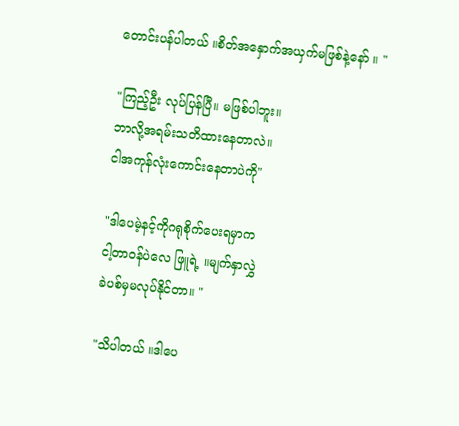တောင်းပန်ပါတယ် ။စိတ်အနှောက်အယှက်မဖြစ်နဲ့နော် ။ "

"ကြည့်ဦး လုပ်ပြန်ပြီ။ မဖြစ်ပါဘူး။
ဘာလို့အရမ်းသတိထားနေတာလဲ။
ငါအကုန်လုံးကောင်းနေတာပဲကို"

"ဒါပေမဲ့နင့်ကိုဂရုစိုက်ပေးရမှာက
ငါ့တာ၀န်ပဲလေ ဖြူရဲ့ ။မျက်နှာလွှဲ
ခဲပစ်မှမလုပ်နိုင်တာ။ "

"သိပါတယ် ။ဒါပေ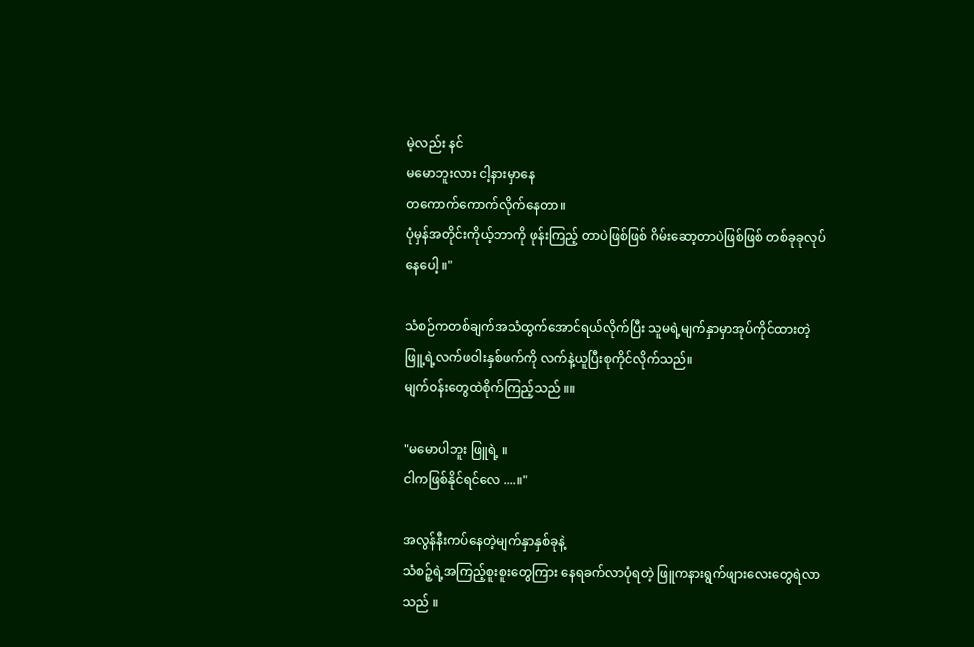မဲ့လည်း နင်
မမောဘူးလား ငါ့နားမှာနေ
တကောက်ကောက်လိုက်နေတာ။
ပုံမှန်အတိုင်းကိုယ့်ဘာကို ဖုန်းကြည့် တာပဲဖြစ်ဖြစ် ဂိမ်းဆော့တာပဲဖြစ်ဖြစ် တစ်ခုခုလုပ်နေပေါ့ ။"

သံစဉ်ကတစ်ချက်အသံထွက်အောင်ရယ်လိုက်ပြီး သူမရဲ့မျက်နှာမှာအုပ်ကိုင်ထားတဲ့ဖြူ့ရဲ့လက်ဖဝါးနှစ်ဖက်ကို လက်နဲ့ယူပြီးစုကိုင်လိုက်သည်။
မျက်၀န်းတွေထဲစိုက်ကြည့်သည် ။။

"မမောပါဘူး ဖြူရဲ့ ။
ငါကဖြစ်နိုင်ရင်လေ ....။"

အလွန်နီးကပ်နေတဲ့မျက်နှာနှစ်ခုနဲ့
သံစဉ့်ရဲ့အကြည့်စူးစူးတွေကြား နေရခက်လာပုံရတဲ့ ဖြူကနားရွက်ဖျားလေးတွေရဲလာသည် ။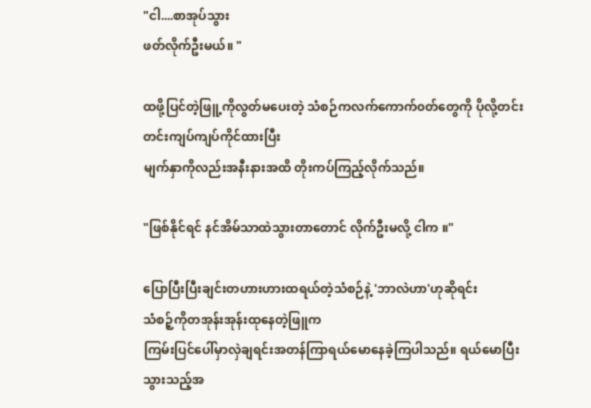"ငါ....စာအုပ်သွား
ဖတ်လိုက်ဦးမယ်။ "

ထဖို့ပြင်တဲ့ဖြူ့ကိုလွတ်မပေးတဲ့ သံစဉ်ကလက်ကောက်၀တ်တွေကို ပိုလို့တင်းတင်းကျပ်ကျပ်ကိုင်ထားပြီး
မျက်နှာကိုလည်းအနီးနားအထိ တိုးကပ်ကြည့်လိုက်သည်။

"ဖြစ်နိုင်ရင် နင်အိမ်သာထဲသွားတာတောင် လိုက်ဦးမလို့ ငါက ။"

ပြောပြီးပြီးချင်းတဟားဟားထရယ်တဲ့သံစဉ်နဲ့ 'ဘာလဲဟာ'ဟုဆိုရင်း
သံစဉ့်ကိုတအုန်းအုန်းထုနေတဲ့ဖြူက
ကြမ်းပြင်ပေါ်မှာလှဲချရင်းအတန်ကြာရယ်မောနေခဲ့ကြပါသည်။ ရယ်မောပြီးသွားသည့်အ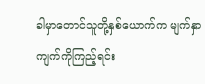ခါမှာတောင်သူတို့နှစ်ယောက်က မျက်နှာကျက်ကိုကြည့်ရင်း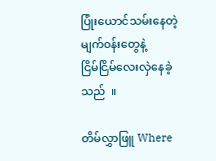ပြုံးယောင်သမ်းနေတဲ့မျက်၀န်းတွေနဲ့
ငြိမ်ငြိမ်လေးလှဲနေခဲ့သည်  ။

တိမ်လွှာဖြူ Where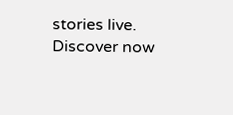stories live. Discover now